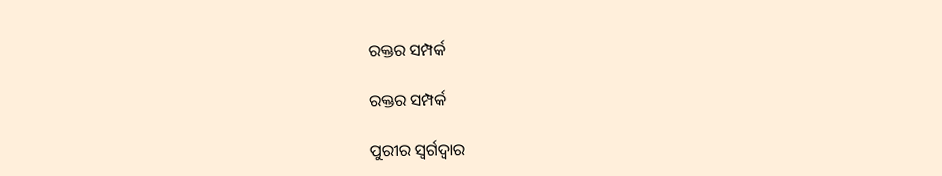ରକ୍ତର ସମ୍ପର୍କ

ରକ୍ତର ସମ୍ପର୍କ

ପୁରୀର ସ୍ବର୍ଗଦ୍ବାର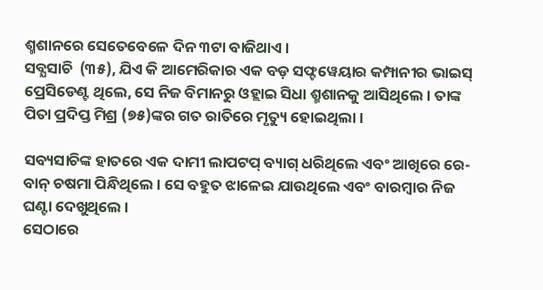ଶ୍ମଶାନରେ ସେତେବେଳେ ଦିନ ୩ଟା ବାଜିଥାଏ ।
ସବ୍ଯସାଚି  (୩୫), ଯିଏ କି ଆମେରିକାର ଏକ ବଡ଼ ସଫ୍ଟୱେୟାର କମ୍ପାନୀର ଭାଇସ୍ ପ୍ରେସିଡେଣ୍ଟ ଥିଲେ, ସେ ନିଜ ବିମାନରୁ ଓହ୍ଲାଇ ସିଧା ଶ୍ମଶାନକୁ ଆସିଥିଲେ । ତାଙ୍କ ପିତା ପ୍ରଦିପ୍ତ ମିଶ୍ର (୭୫)ଙ୍କର ଗତ ରାତିରେ ମୃତ୍ୟୁ ହୋଇଥିଲା ।

ସବ୍ୟସାଚିଙ୍କ ହାତରେ ଏକ ଦାମୀ ଲାପଟପ୍ ବ୍ୟାଗ୍ ଧରିଥିଲେ ଏବଂ ଆଖିରେ ରେ-ବାନ୍ ଚଷମା ପିନ୍ଧିଥିଲେ । ସେ ବହୁତ ଝାଳେଇ ଯାଉଥିଲେ ଏବଂ ବାରମ୍ବାର ନିଜ ଘଣ୍ଟା ଦେଖୁଥିଲେ ।
ସେଠାରେ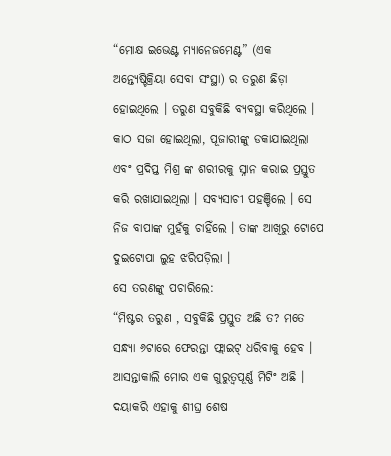“ମୋକ୍ଷ ଇଭେଣ୍ଟ ମ୍ୟାନେଜମେଣ୍ଟ” (ଏକ ଅନ୍ତ୍ୟେଷ୍ଟିକ୍ରିୟା ସେବା ସଂସ୍ଥା) ର ତରୁଣ ଛିଡ଼ା ହୋଇଥିଲେ । ତରୁଣ ସବୁକିଛି ବ୍ୟବସ୍ଥା କରିଥିଲେ । କାଠ ସଜା ହୋଇଥିଲା, ପୂଜାରୀଙ୍କୁ ଡକାଯାଇଥିଲା ଏବଂ ପ୍ରଦିପ୍ତ ମିଶ୍ର ଙ୍କ ଶରୀରକୁ ସ୍ନାନ କରାଇ ପ୍ରସ୍ତୁତ କରି ରଖାଯାଇଥିଲା । ସବ୍ୟସାଚୀ ପହଞ୍ଚିଲେ । ସେ ନିଜ ବାପାଙ୍କ ମୁହଁକୁ ଚାହିଁଲେ । ତାଙ୍କ ଆଖିରୁ ଟୋପେ ଦୁଇଟୋପା ଲୁହ ଝରିପଡ଼ିଲା ।
ସେ ତରଣଙ୍କୁ ପଚାରିଲେ:
“ମିଷ୍ଟର ତରୁଣ , ସବୁକିଛି ପ୍ରସ୍ତୁତ ଅଛି ତ? ମତେ ସନ୍ଧ୍ୟା ୬ଟାରେ ଫେରନ୍ତା ଫ୍ଲାଇଟ୍ ଧରିବାକୁ ହେବ । ଆସନ୍ତାକାଲି ମୋର ଏକ ଗୁରୁତ୍ୱପୂର୍ଣ୍ଣ ମିଟିଂ ଅଛି । ଦୟାକରି ଏହାକୁ ଶୀଘ୍ର ଶେଷ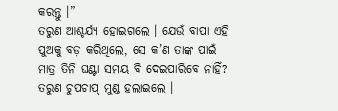କରନ୍ତୁ ।”
ତରୁଣ ଆଶ୍ଚର୍ଯ୍ୟ ହୋଇଗଲେ । ଯେଉଁ ବାପା ଏହି ପୁଅକୁ ବଡ଼ କରିଥିଲେ, ସେ କ’ଣ ତାଙ୍କ ପାଇଁ ମାତ୍ର ତିନି ଘଣ୍ଟା ସମୟ ବି ଦେଇପାରିବେ ନାହିଁ? ତରୁଣ ଚୁପଚାପ୍ ମୁଣ୍ଡ ହଲାଇଲେ ।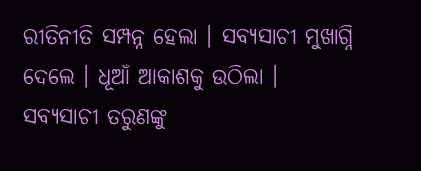ରୀତିନୀତି ସମ୍ପନ୍ନ ହେଲା । ସବ୍ୟସାଚୀ ମୁଖାଗ୍ନି ଦେଲେ । ଧୂଆଁ ଆକାଶକୁ ଉଠିଲା । ସବ୍ୟସାଚୀ ତରୁଣଙ୍କୁ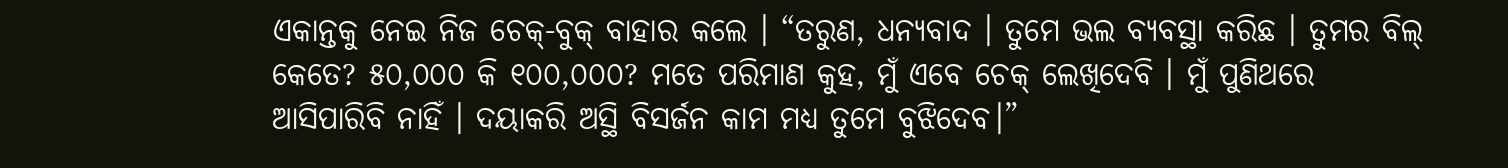ଏକାନ୍ତକୁ ନେଇ ନିଜ ଚେକ୍-ବୁକ୍ ବାହାର କଲେ । “ତରୁଣ, ଧନ୍ୟବାଦ । ତୁମେ ଭଲ ବ୍ୟବସ୍ଥା କରିଛ । ତୁମର ବିଲ୍ କେତେ? ୫୦,୦୦୦ କି ୧୦୦,୦୦୦? ମତେ ପରିମାଣ କୁହ, ମୁଁ ଏବେ ଚେକ୍ ଲେଖିଦେବି । ମୁଁ ପୁଣିଥରେ ଆସିପାରିବି ନାହିଁ । ଦୟାକରି ଅସ୍ଥି ବିସର୍ଜନ କାମ ମଧ୍ୟ ତୁମେ ବୁଝିଦେବ।”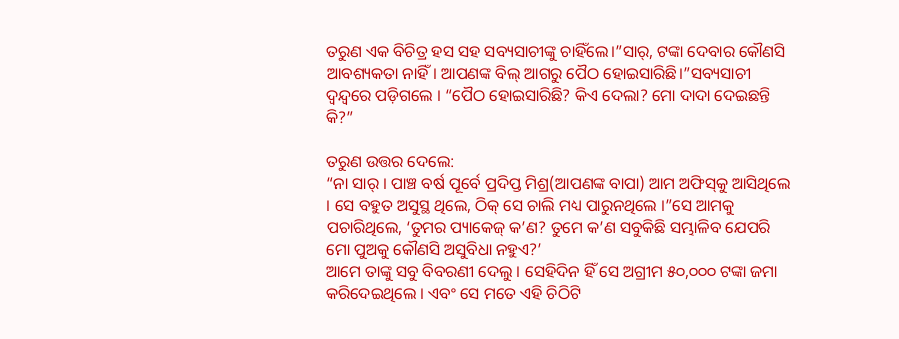ତରୁଣ ଏକ ବିଚିତ୍ର ହସ ସହ ସବ୍ୟସାଚୀଙ୍କୁ ଚାହିଁଲେ।”ସାର୍, ଟଙ୍କା ଦେବାର କୌଣସି ଆବଶ୍ୟକତା ନାହିଁ। ଆପଣଙ୍କ ବିଲ୍ ଆଗରୁ ପୈଠ ହୋଇସାରିଛି।”ସବ୍ୟସାଚୀ ଦ୍ୱନ୍ଦ୍ୱରେ ପଡ଼ିଗଲେ । “ପୈଠ ହୋଇସାରିଛି? କିଏ ଦେଲା? ମୋ ଦାଦା ଦେଇଛନ୍ତି କି?”

ତରୁଣ ଉତ୍ତର ଦେଲେ:
“ନା ସାର୍ । ପାଞ୍ଚ ବର୍ଷ ପୂର୍ବେ ପ୍ରଦିପ୍ତ ମିଶ୍ର(ଆପଣଙ୍କ ବାପା) ଆମ ଅଫିସ୍‌କୁ ଆସିଥିଲେ । ସେ ବହୁତ ଅସୁସ୍ଥ ଥିଲେ, ଠିକ୍ ସେ ଚାଲି ମଧ୍ୟ ପାରୁନଥିଲେ ।”ସେ ଆମକୁ ପଚାରିଥିଲେ, ‘ତୁମର ପ୍ୟାକେଜ୍ କ’ଣ? ତୁମେ କ’ଣ ସବୁକିଛି ସମ୍ଭାଳିବ ଯେପରି ମୋ ପୁଅକୁ କୌଣସି ଅସୁବିଧା ନହୁଏ?’
ଆମେ ତାଙ୍କୁ ସବୁ ବିବରଣୀ ଦେଲୁ । ସେହିଦିନ ହିଁ ସେ ଅଗ୍ରୀମ ୫୦,୦୦୦ ଟଙ୍କା ଜମା କରିଦେଇଥିଲେ । ଏବଂ ସେ ମତେ ଏହି ଚିଠିଟି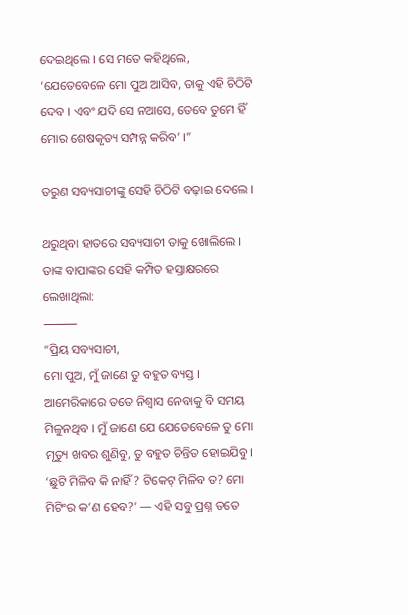ଦେଇଥିଲେ । ସେ ମତେ କହିଥିଲେ, ‘ଯେତେବେଳେ ମୋ ପୁଅ ଆସିବ, ତାକୁ ଏହି ଚିଠିଟି ଦେବ । ଏବଂ ଯଦି ସେ ନଆସେ, ତେବେ ତୁମେ ହିଁ ମୋର ଶେଷକୃତ୍ୟ ସମ୍ପନ୍ନ କରିବ’ ।”

ତରୁଣ ସବ୍ୟସାଚୀଙ୍କୁ ସେହି ଚିଠିଟି ବଢ଼ାଇ ଦେଲେ ।

ଥରୁଥିବା ହାତରେ ସବ୍ୟସାଚୀ ତାକୁ ଖୋଲିଲେ । ତାଙ୍କ ବାପାଙ୍କର ସେହି କମ୍ପିତ ହସ୍ତାକ୍ଷରରେ ଲେଖାଥିଲା:
⸻
“ପ୍ରିୟ ସବ୍ୟସାଚୀ,
ମୋ ପୁଅ, ମୁଁ ଜାଣେ ତୁ ବହୁତ ବ୍ୟସ୍ତ । ଆମେରିକାରେ ତତେ ନିଶ୍ୱାସ ନେବାକୁ ବି ସମୟ ମିଳୁନଥିବ । ମୁଁ ଜାଣେ ଯେ ଯେତେବେଳେ ତୁ ମୋ ମୃତ୍ୟୁ ଖବର ଶୁଣିବୁ, ତୁ ବହୁତ ଚିନ୍ତିତ ହୋଇଯିବୁ । ‘ଛୁଟି ମିଳିବ କି ନାହିଁ? ଟିକେଟ୍ ମିଳିବ ତ? ମୋ ମିଟିଂର କ’ଣ ହେବ?’ — ଏହି ସବୁ ପ୍ରଶ୍ନ ତତେ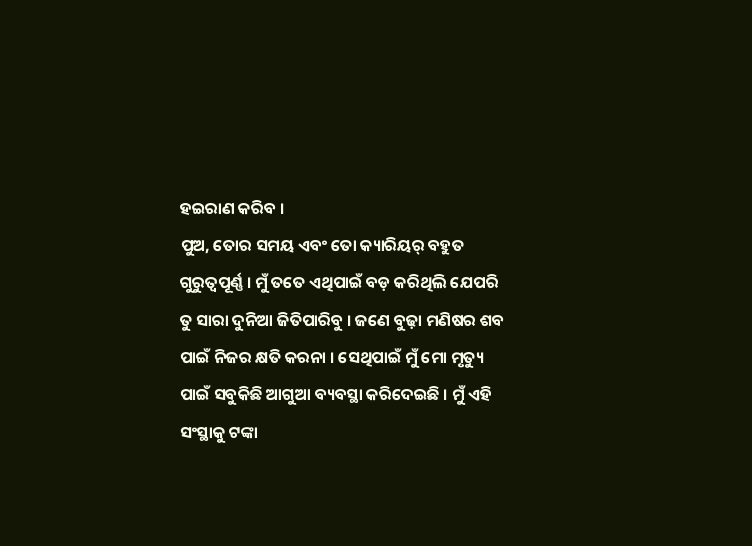ହଇରାଣ କରିବ ।
ପୁଅ, ତୋର ସମୟ ଏବଂ ତୋ କ୍ୟାରିୟର୍ ବହୁତ ଗୁରୁତ୍ୱପୂର୍ଣ୍ଣ । ମୁଁ ତତେ ଏଥିପାଇଁ ବଡ଼ କରିଥିଲି ଯେପରି ତୁ ସାରା ଦୁନିଆ ଜିତିପାରିବୁ । ଜଣେ ବୁଢ଼ା ମଣିଷର ଶବ ପାଇଁ ନିଜର କ୍ଷତି କରନା । ସେଥିପାଇଁ ମୁଁ ମୋ ମୃତ୍ୟୁ ପାଇଁ ସବୁକିଛି ଆଗୁଆ ବ୍ୟବସ୍ଥା କରିଦେଇଛି । ମୁଁ ଏହି ସଂସ୍ଥାକୁ ଟଙ୍କା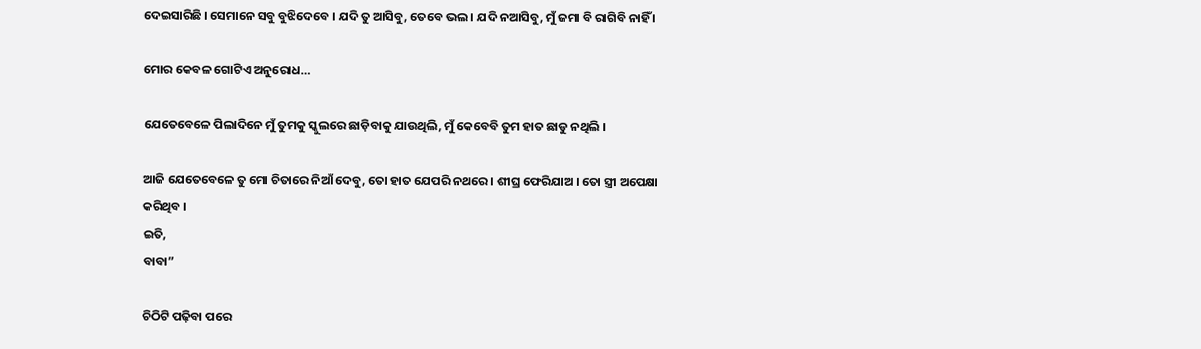ଦେଇସାରିଛି । ସେମାନେ ସବୁ ବୁଝିଦେବେ । ଯଦି ତୁ ଆସିବୁ, ତେବେ ଭଲ । ଯଦି ନଆସିବୁ, ମୁଁ ଜମା ବି ରାଗିବି ନାହିଁ ।

ମୋର କେବଳ ଗୋଟିଏ ଅନୁରୋଧ…

ଯେତେବେଳେ ପିଲାଦିନେ ମୁଁ ତୁମକୁ ସ୍କୁଲରେ ଛାଡ଼ିବାକୁ ଯାଉଥିଲି, ମୁଁ କେବେବି ତୁମ ହାତ ଛାଡୁ ନଥିଲି ।

ଆଜି ଯେତେବେଳେ ତୁ ମୋ ଚିତାରେ ନିଆଁ ଦେବୁ, ତୋ ହାତ ଯେପରି ନଥରେ । ଶୀଘ୍ର ଫେରିଯାଅ । ତୋ ସ୍ତ୍ରୀ ଅପେକ୍ଷା କରିଥିବ ।
ଇତି,
ବାବା”

ଚିଠିଟି ପଢ଼ିବା ପରେ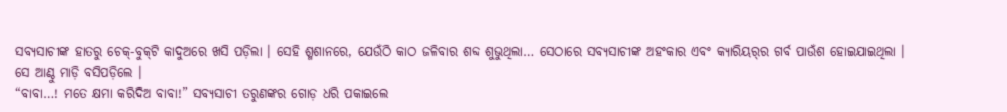ସବ୍ୟସାଚୀଙ୍କ ହାତରୁ ଚେକ୍-ବୁକ୍‌ଟି କାଦୁଅରେ ଖସି ପଡ଼ିଲା । ସେହି ଶ୍ମଶାନରେ, ଯେଉଁଠି କାଠ ଜଳିବାର ଶବ୍ଦ ଶୁଭୁଥିଲା… ସେଠାରେ ସବ୍ୟସାଚୀଙ୍କ ଅହଂକାର ଏବଂ କ୍ୟାରିୟର୍‌ର ଗର୍ବ ପାଉଁଶ ହୋଇଯାଇଥିଲା ।
ସେ ଆଣ୍ଠୁ ମାଡ଼ି ବସିପଡ଼ିଲେ ।
“ବାବା…! ମତେ କ୍ଷମା କରିଦିଅ ବାବା!” ସବ୍ୟସାଚୀ ତରୁଣଙ୍କର ଗୋଡ଼ ଧରି ପକାଇଲେ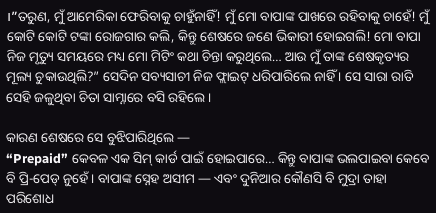।”ତରୁଣ, ମୁଁ ଆମେରିକା ଫେରିବାକୁ ଚାହୁଁନାହିଁ! ମୁଁ ମୋ ବାପାଙ୍କ ପାଖରେ ରହିବାକୁ ଚାହେଁ! ମୁଁ କୋଟି କୋଟି ଟଙ୍କା ରୋଜଗାର କଲି, କିନ୍ତୁ ଶେଷରେ ଜଣେ ଭିକାରୀ ହୋଇଗଲି! ମୋ ବାପା ନିଜ ମୃତ୍ୟୁ ସମୟରେ ମଧ୍ୟ ମୋ ମିଟିଂ କଥା ଚିନ୍ତା କରୁଥିଲେ… ଆଉ ମୁଁ ତାଙ୍କ ଶେଷକୃତ୍ୟର ମୂଲ୍ୟ ଚୁକାଉଥିଲି?” ସେଦିନ ସବ୍ୟସାଚୀ ନିଜ ଫ୍ଲାଇଟ୍ ଧରିପାରିଲେ ନାହିଁ । ସେ ସାରା ରାତି ସେହି ଜଳୁଥିବା ଚିତା ସାମ୍ନାରେ ବସି ରହିଲେ ।

କାରଣ ଶେଷରେ ସେ ବୁଝିପାରିଥିଲେ —
“Prepaid” କେବଳ ଏକ ସିମ୍ କାର୍ଡ ପାଇଁ ହୋଇପାରେ… କିନ୍ତୁ ବାପାଙ୍କ ଭଲପାଇବା କେବେ ବି ପ୍ରି-ପେଡ୍ ନୁହେଁ । ବାପାଙ୍କ ସ୍ନେହ ଅସୀମ — ଏବଂ ଦୁନିଆର କୌଣସି ବି ମୁଦ୍ରା ତାହା ପରିଶୋଧ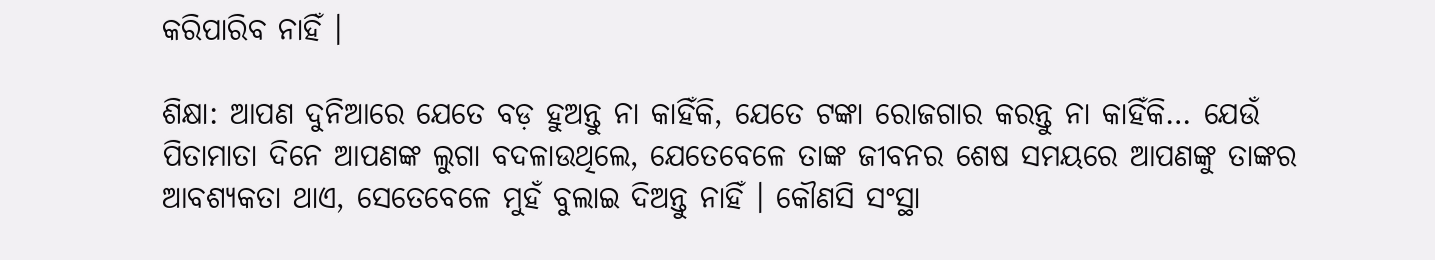କରିପାରିବ ନାହିଁ ।

ଶିକ୍ଷା: ଆପଣ ଦୁନିଆରେ ଯେତେ ବଡ଼ ହୁଅନ୍ତୁ ନା କାହିଁକି, ଯେତେ ଟଙ୍କା ରୋଜଗାର କରନ୍ତୁ ନା କାହିଁକି… ଯେଉଁ ପିତାମାତା ଦିନେ ଆପଣଙ୍କ ଲୁଗା ବଦଳାଉଥିଲେ, ଯେତେବେଳେ ତାଙ୍କ ଜୀବନର ଶେଷ ସମୟରେ ଆପଣଙ୍କୁ ତାଙ୍କର ଆବଶ୍ୟକତା ଥାଏ, ସେତେବେଳେ ମୁହଁ ବୁଲାଇ ଦିଅନ୍ତୁ ନାହିଁ । କୌଣସି ସଂସ୍ଥା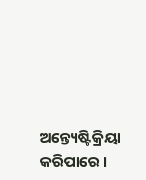ଅନ୍ତ୍ୟେଷ୍ଟିକ୍ରିୟା କରିପାରେ ।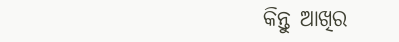କିନ୍ତୁ ଆଖିର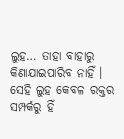ଲୁହ… ତାହା ବାହାରୁ କିଣାଯାଇପାରିବ ନାହିଁ ।
ସେହି ଲୁହ କେବଳ ରକ୍ତର ସମ୍ପର୍କରୁ ହିଁ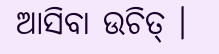ଆସିବା ଉଚିତ୍ ।